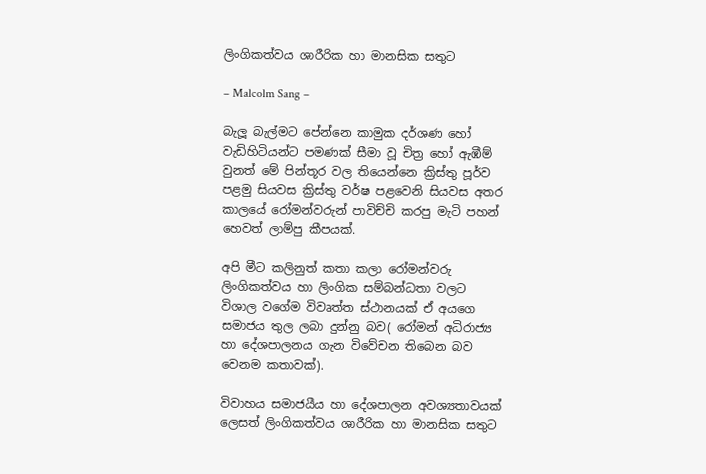ලිංගිකත්වය ශාරීරික හා මානසික සතුට

– Malcolm Sang –

බැලූ බැල්මට පේන්නෙ කාමුක දර්ශණ හෝ වැඩිහිටියන්ට පමණක් සීමා වූ චිත්‍ර හෝ ඇඹීම් වුනත් මේ පින්තූර වල තියෙන්නෙ ක්‍රිස්තු පූර්ව පළමු සියවස ක්‍රිස්තු වර්ෂ පළවෙනි සියවස අතර කාලයේ රෝමන්වරුන් පාවිච්චි කරපු මැටි පහන් හෙවත් ලාම්පු කීපයක්.

අපි මීට කලිනුත් කතා කලා රෝමන්වරු ලිංගිකත්වය හා ලිංගික සම්බන්ධතා වලට විශාල වගේම විවෘත්ත ස්ථානයක් ඒ අයගෙ සමාජය තුල ලබා දුන්නු බව( රෝමන් අධිරාජ්‍ය හා දේශපාලනය ගැන විවේචන තිබෙන බව වෙනම කතාවක්).

විවාහය සමාජයීය හා දේශපාලන අවශ්‍යතාවයක් ලෙසත් ලිංගිකත්වය ශාරීරික හා මානසික සතුට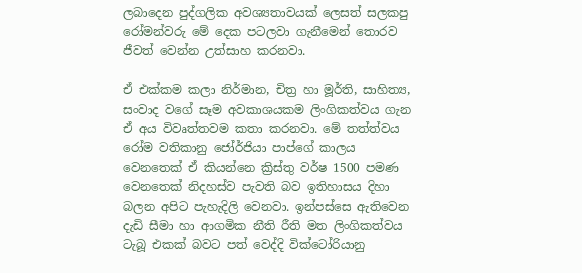ලබාදෙන පුද්ගලික අවශ්‍යතාවයක් ලෙසත් සලකපු රෝමන්වරු මේ දෙක පටලවා ගැනීමෙන් තොරව ජීවත් වෙන්න උත්සාහ කරනවා.

ඒ එක්කම කලා නිර්මාන, චිත්‍ර හා මූර්ති, සාහිත්‍ය, සංවාද වගේ සෑම අවකාශයකම ලිංගිකත්වය ගැන ඒ අය විවෘත්තවම කතා කරනවා. මේ තත්ත්වය රෝම වතිකානු ජෝර්ජියා පාප්ගේ කාලය වෙනතෙක් ඒ කියන්නෙ ක්‍රිස්තු වර්ෂ 1500 පමණ වෙනතෙක් නිදහස්ව පැවති බව ඉතිහාසය දිහා බලන අපිට පැහැදිලි වෙනවා. ඉන්පස්සෙ ඇතිවෙන දැඩි සීමා හා ආගමික නීති රීති මත ලිංගිකත්වය ටැබූ එකක් බවට පත් වෙද්දි වික්ටෝරියානු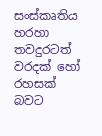සංස්කෘතිය හරහා තවදුරටත් වරදක් හෝ රහසක් බවට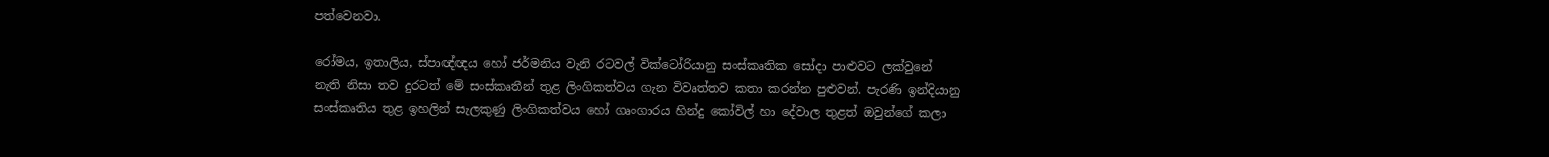පත්වෙනවා.

රෝමය, ඉතාලිය, ස්පාඥ්ඥය හෝ ජර්මනිය වැනි රටවල් වික්ටෝරියානු සංස්කෘතික සෝදා පාළුවට ලක්වුනේ නැති නිසා තව දුරටත් මේ සංස්කෘතීන් තුළ ලිංගිකත්වය ගැන විවෘත්තව කතා කරන්න පුළුවන්. පැරණි ඉන්දියානු සංස්කෘතිය තුළ ඉහලින් සැලකුණු ලිංගිකත්වය හෝ ගෘංගාරය හින්දු කෝවිල් හා දේවාල තුළත් ඔවුන්ගේ කලා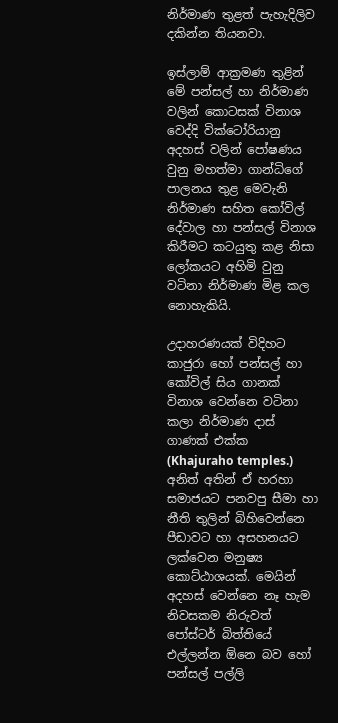නිර්මාණ තුළත් පැහැදිලිව දකින්න තියනවා.

ඉස්ලාම් ආක්‍රමණ තුළින් මේ පන්සල් හා නිර්මාණ වලින් කොටසක් විනාශ වෙද්දි වික්ටෝරියානු අදහස් වලින් පෝෂණය වුනු මහත්මා ගාන්ධිගේ පාලනය තුළ මෙවැනි නිර්මාණ සහිත කෝවිල් දේවාල හා පන්සල් විනාශ කිරීමට කටයුතු කළ නිසා ලෝකයට අහිමි වුනු වටිනා නිර්මාණ මිළ කල නොහැකියි.

උදාහරණයක් විදිහට කාජුරා හෝ පන්සල් හා කෝවිල් සිය ගානක් විනාශ වෙන්නෙ වටිනා කලා නිර්මාණ දාස් ගාණක් එක්ක (Khajuraho temples.) අනිත් අතින් ඒ හරහා සමාජයට පනවපු සීමා හා නීති තුලින් බිහිවෙන්නෙ පීඩාවට හා අසහනයට ලක්වෙන මනුෂ්‍ය කොට්ඨාශයක්. මෙයින් අදහස් වෙන්නෙ නෑ හැම නිවසකම නිරුවත් පෝස්ටර් බිත්තියේ එල්ලන්න ඕනෙ බව හෝ පන්සල් පල්ලි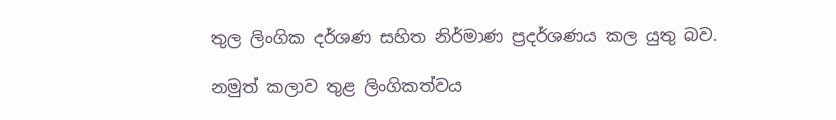තුල ලිංගික දර්ශණ සහිත නිර්මාණ ප්‍රදර්ශණය කල යුතු බව.

නමුත් කලාව තුළ ලිංගිකත්වය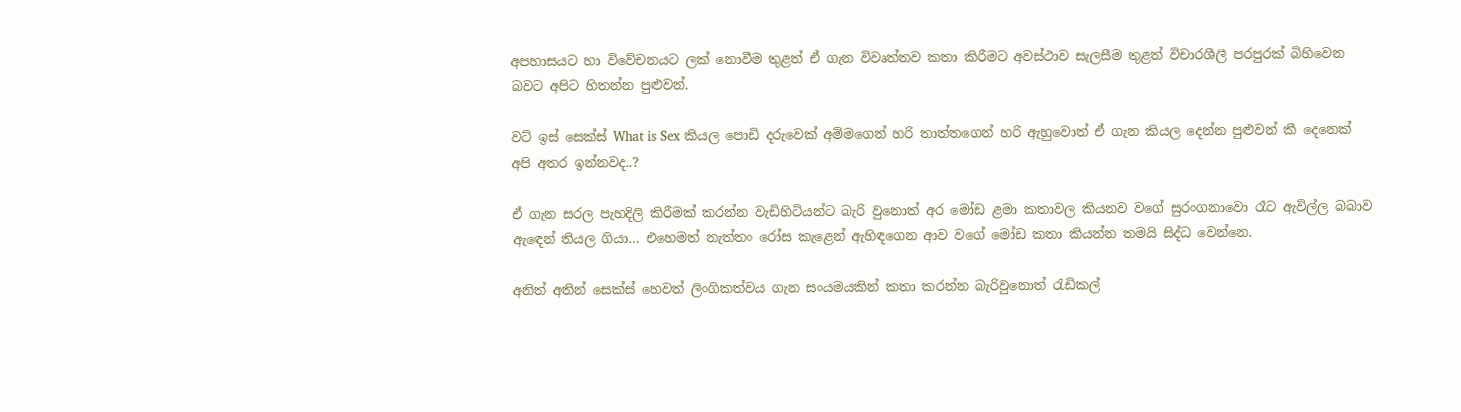අපහාසයට හා විවේචනයට ලක් නොවීම තුළත් ඒ ගැන විවෘත්තව කතා කිරීමට අවස්ථාව සැලසීම තුළත් විචාරශීලී පරපුරක් බිහිවෙන බවට අපිට හිතන්න පුළුවන්.

වට් ඉස් සෙක්ස් What is Sex කියල පොඩි දරුවෙක් අම්මගෙන් හරි තාත්තගෙන් හරි ඇහුවොත් ඒ ගැන කියල දෙන්න පුළුවන් කී දෙනෙක් අපි අතර ඉන්නවද..?

ඒ ගැන සරල පැහදිලි කිරීමක් කරන්න වැඩිහිටියන්ට බැරි වුනොත් අර මෝඩ ළමා කතාවල කියනව වගේ සුරංගනාවො රෑට ඇවිල්ල බබාව ඇඳෙන් තියල ගියා… එහෙමත් නැත්තං රෝස කැළෙන් ඇහිඳගෙන ආව වගේ මෝඩ කතා කියන්න තමයි සිද්ධ වෙන්නෙ.

අනිත් අතින් සෙක්ස් හෙවත් ලිංගිකත්වය ගැන සංයමයකින් කතා කරන්න බැරිවුනොත් රැඩිකල්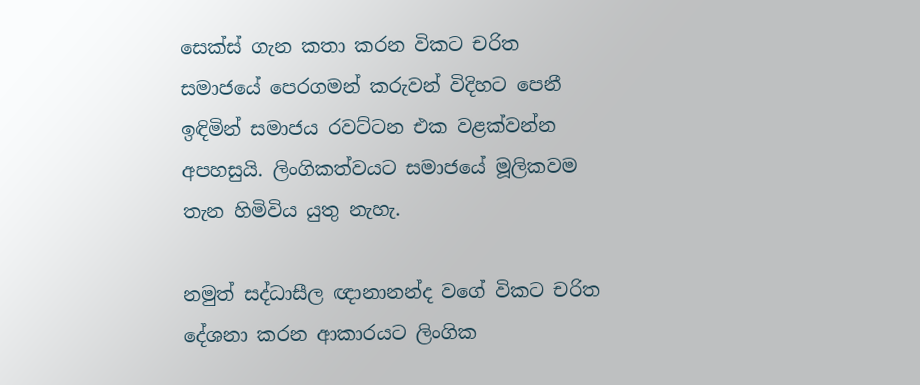සෙක්ස් ගැන කතා කරන විකට චරිත සමාජයේ පෙරගමන් කරුවන් විදිහට පෙනී ඉඳිමින් සමාජය රවට්ටන එක වළක්වන්න අපහසුයි. ලිංගිකත්වයට සමාජයේ මූලිකවම තැන හිමිවිය යුතු නැහැ.

නමුත් සද්ධාසීල ඥානානන්ද වගේ විකට චරිත දේශනා කරන ආකාරයට ලිංගික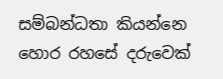සම්බන්ධතා කියන්නෙ හොර රහසේ දරුවෙක්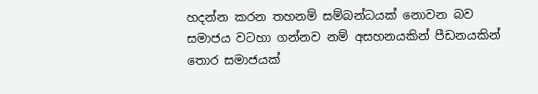හදන්න කරන තහනම් සම්බන්ධයක් නොවන බව සමාජය වටහා ගන්නව නම් අසහනයකින් පීඩනයකින් තොර සමාජයක්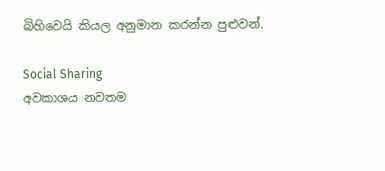බිහිවෙයි කියල අනුමාන කරන්න පුළුවන්.

Social Sharing
අවකාශය නවතම